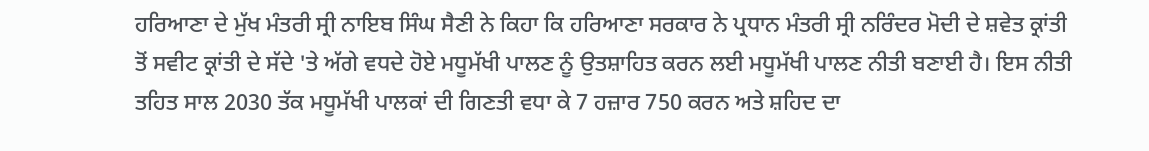ਹਰਿਆਣਾ ਦੇ ਮੁੱਖ ਮੰਤਰੀ ਸ੍ਰੀ ਨਾਇਬ ਸਿੰਘ ਸੈਣੀ ਨੇ ਕਿਹਾ ਕਿ ਹਰਿਆਣਾ ਸਰਕਾਰ ਨੇ ਪ੍ਰਧਾਨ ਮੰਤਰੀ ਸ੍ਰੀ ਨਰਿੰਦਰ ਮੋਦੀ ਦੇ ਸ਼ਵੇਤ ਕ੍ਰਾਂਤੀ ਤੋਂ ਸਵੀਟ ਕ੍ਰਾਂਤੀ ਦੇ ਸੱਦੇ 'ਤੇ ਅੱਗੇ ਵਧਦੇ ਹੋਏ ਮਧੂਮੱਖੀ ਪਾਲਣ ਨੂੰ ਉਤਸ਼ਾਹਿਤ ਕਰਨ ਲਈ ਮਧੂਮੱਖੀ ਪਾਲਣ ਨੀਤੀ ਬਣਾਈ ਹੈ। ਇਸ ਨੀਤੀ ਤਹਿਤ ਸਾਲ 2030 ਤੱਕ ਮਧੂਮੱਖੀ ਪਾਲਕਾਂ ਦੀ ਗਿਣਤੀ ਵਧਾ ਕੇ 7 ਹਜ਼ਾਰ 750 ਕਰਨ ਅਤੇ ਸ਼ਹਿਦ ਦਾ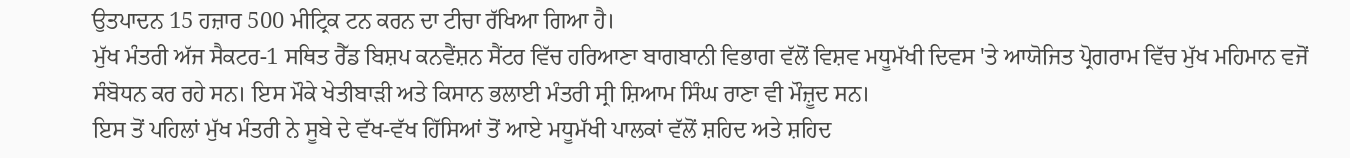ਉਤਪਾਦਨ 15 ਹਜ਼ਾਰ 500 ਮੀਟ੍ਰਿਕ ਟਨ ਕਰਨ ਦਾ ਟੀਚਾ ਰੱਖਿਆ ਗਿਆ ਹੈ।
ਮੁੱਖ ਮੰਤਰੀ ਅੱਜ ਸੈਕਟਰ-1 ਸਥਿਤ ਰੈੱਡ ਬਿਸ਼ਪ ਕਨਵੈਂਸ਼ਨ ਸੈਂਟਰ ਵਿੱਚ ਹਰਿਆਣਾ ਬਾਗਬਾਨੀ ਵਿਭਾਗ ਵੱਲੋਂ ਵਿਸ਼ਵ ਮਧੂਮੱਖੀ ਦਿਵਸ 'ਤੇ ਆਯੋਜਿਤ ਪ੍ਰੋਗਰਾਮ ਵਿੱਚ ਮੁੱਖ ਮਹਿਮਾਨ ਵਜੋਂ ਸੰਬੋਧਨ ਕਰ ਰਹੇ ਸਨ। ਇਸ ਮੌਕੇ ਖੇਤੀਬਾੜੀ ਅਤੇ ਕਿਸਾਨ ਭਲਾਈ ਮੰਤਰੀ ਸ੍ਰੀ ਸ਼ਿਆਮ ਸਿੰਘ ਰਾਣਾ ਵੀ ਮੌਜ਼ੂਦ ਸਨ।
ਇਸ ਤੋਂ ਪਹਿਲਾਂ ਮੁੱਖ ਮੰਤਰੀ ਨੇ ਸੂਬੇ ਦੇ ਵੱਖ-ਵੱਖ ਹਿੱਸਿਆਂ ਤੋਂ ਆਏ ਮਧੂਮੱਖੀ ਪਾਲਕਾਂ ਵੱਲੋਂ ਸ਼ਹਿਦ ਅਤੇ ਸ਼ਹਿਦ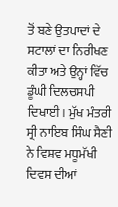ਤੋਂ ਬਣੇ ਉਤਪਾਦਾਂ ਦੇ ਸਟਾਲਾਂ ਦਾ ਨਿਰੀਖਣ ਕੀਤਾ ਅਤੇ ਉਨ੍ਹਾਂ ਵਿੱਚ ਡੂੰਘੀ ਦਿਲਚਸਪੀ ਦਿਖਾਈ। ਮੁੱਖ ਮੰਤਰੀ ਸ੍ਰੀ ਨਾਇਬ ਸਿੰਘ ਸੈਣੀ ਨੇ ਵਿਸ਼ਵ ਮਧੂਮੱਖੀ ਦਿਵਸ ਦੀਆਂ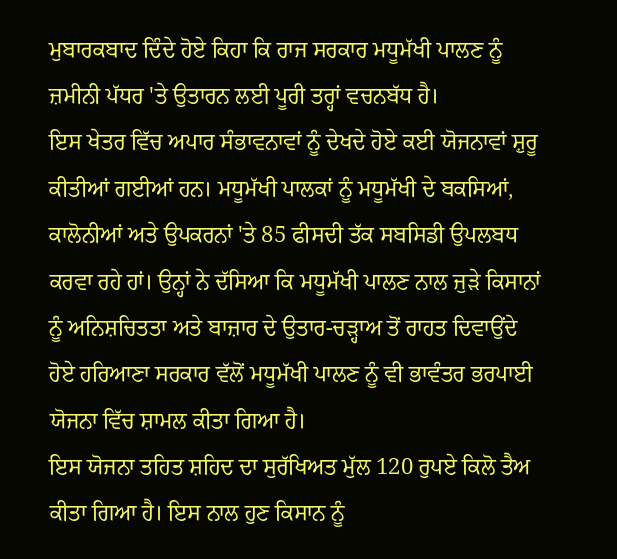ਮੁਬਾਰਕਬਾਦ ਦਿੰਦੇ ਹੋਏ ਕਿਹਾ ਕਿ ਰਾਜ ਸਰਕਾਰ ਮਧੂਮੱਖੀ ਪਾਲਣ ਨੂੰ ਜ਼ਮੀਨੀ ਪੱਧਰ 'ਤੇ ਉਤਾਰਨ ਲਈ ਪੂਰੀ ਤਰ੍ਹਾਂ ਵਚਨਬੱਧ ਹੈ।
ਇਸ ਖੇਤਰ ਵਿੱਚ ਅਪਾਰ ਸੰਭਾਵਨਾਵਾਂ ਨੂੰ ਦੇਖਦੇ ਹੋਏ ਕਈ ਯੋਜਨਾਵਾਂ ਸ਼ੁਰੂ ਕੀਤੀਆਂ ਗਈਆਂ ਹਨ। ਮਧੂਮੱਖੀ ਪਾਲਕਾਂ ਨੂੰ ਮਧੂਮੱਖੀ ਦੇ ਬਕਸਿਆਂ, ਕਾਲੋਨੀਆਂ ਅਤੇ ਉਪਕਰਨਾਂ 'ਤੇ 85 ਫੀਸਦੀ ਤੱਕ ਸਬਸਿਡੀ ਉਪਲਬਧ ਕਰਵਾ ਰਹੇ ਹਾਂ। ਉਨ੍ਹਾਂ ਨੇ ਦੱਸਿਆ ਕਿ ਮਧੂਮੱਖੀ ਪਾਲਣ ਨਾਲ ਜੁੜੇ ਕਿਸਾਨਾਂ ਨੂੰ ਅਨਿਸ਼ਚਿਤਤਾ ਅਤੇ ਬਾਜ਼ਾਰ ਦੇ ਉਤਾਰ-ਚੜ੍ਹਾਅ ਤੋਂ ਰਾਹਤ ਦਿਵਾਉਂਦੇ ਹੋਏ ਹਰਿਆਣਾ ਸਰਕਾਰ ਵੱਲੋਂ ਮਧੂਮੱਖੀ ਪਾਲਣ ਨੂੰ ਵੀ ਭਾਵੰਤਰ ਭਰਪਾਈ ਯੋਜਨਾ ਵਿੱਚ ਸ਼ਾਮਲ ਕੀਤਾ ਗਿਆ ਹੈ।
ਇਸ ਯੋਜਨਾ ਤਹਿਤ ਸ਼ਹਿਦ ਦਾ ਸੁਰੱਖਿਅਤ ਮੁੱਲ 120 ਰੁਪਏ ਕਿਲੋ ਤੈਅ ਕੀਤਾ ਗਿਆ ਹੈ। ਇਸ ਨਾਲ ਹੁਣ ਕਿਸਾਨ ਨੂੰ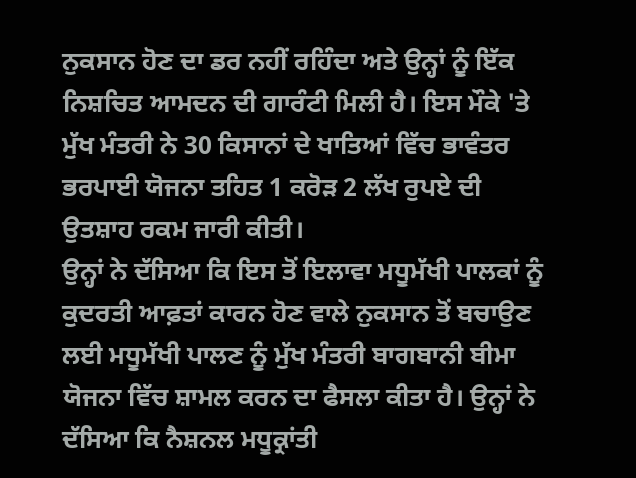ਨੁਕਸਾਨ ਹੋਣ ਦਾ ਡਰ ਨਹੀਂ ਰਹਿੰਦਾ ਅਤੇ ਉਨ੍ਹਾਂ ਨੂੰ ਇੱਕ ਨਿਸ਼ਚਿਤ ਆਮਦਨ ਦੀ ਗਾਰੰਟੀ ਮਿਲੀ ਹੈ। ਇਸ ਮੌਕੇ 'ਤੇ ਮੁੱਖ ਮੰਤਰੀ ਨੇ 30 ਕਿਸਾਨਾਂ ਦੇ ਖਾਤਿਆਂ ਵਿੱਚ ਭਾਵੰਤਰ ਭਰਪਾਈ ਯੋਜਨਾ ਤਹਿਤ 1 ਕਰੋੜ 2 ਲੱਖ ਰੁਪਏ ਦੀ ਉਤਸ਼ਾਹ ਰਕਮ ਜਾਰੀ ਕੀਤੀ।
ਉਨ੍ਹਾਂ ਨੇ ਦੱਸਿਆ ਕਿ ਇਸ ਤੋਂ ਇਲਾਵਾ ਮਧੂਮੱਖੀ ਪਾਲਕਾਂ ਨੂੰ ਕੁਦਰਤੀ ਆਫ਼ਤਾਂ ਕਾਰਨ ਹੋਣ ਵਾਲੇ ਨੁਕਸਾਨ ਤੋਂ ਬਚਾਉਣ ਲਈ ਮਧੂਮੱਖੀ ਪਾਲਣ ਨੂੰ ਮੁੱਖ ਮੰਤਰੀ ਬਾਗਬਾਨੀ ਬੀਮਾ ਯੋਜਨਾ ਵਿੱਚ ਸ਼ਾਮਲ ਕਰਨ ਦਾ ਫੈਸਲਾ ਕੀਤਾ ਹੈ। ਉਨ੍ਹਾਂ ਨੇ ਦੱਸਿਆ ਕਿ ਨੈਸ਼ਨਲ ਮਧੂਕ੍ਰਾਂਤੀ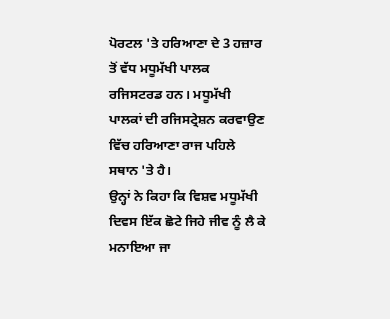ਪੋਰਟਲ 'ਤੇ ਹਰਿਆਣਾ ਦੇ 3 ਹਜ਼ਾਰ ਤੋਂ ਵੱਧ ਮਧੂਮੱਖੀ ਪਾਲਕ ਰਜਿਸਟਰਡ ਹਨ। ਮਧੂਮੱਖੀ ਪਾਲਕਾਂ ਦੀ ਰਜਿਸਟ੍ਰੇਸ਼ਨ ਕਰਵਾਉਣ ਵਿੱਚ ਹਰਿਆਣਾ ਰਾਜ ਪਹਿਲੇ ਸਥਾਨ 'ਤੇ ਹੈ।
ਉਨ੍ਹਾਂ ਨੇ ਕਿਹਾ ਕਿ ਵਿਸ਼ਵ ਮਧੂਮੱਖੀ ਦਿਵਸ ਇੱਕ ਛੋਟੇ ਜਿਹੇ ਜੀਵ ਨੂੰ ਲੈ ਕੇ ਮਨਾਇਆ ਜਾ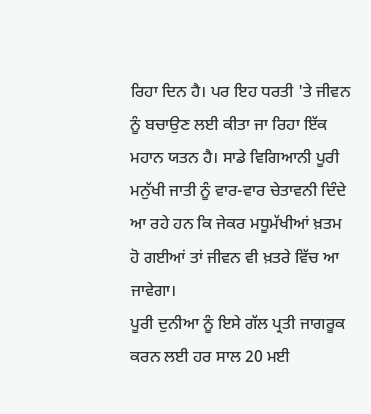ਰਿਹਾ ਦਿਨ ਹੈ। ਪਰ ਇਹ ਧਰਤੀ 'ਤੇ ਜੀਵਨ ਨੂੰ ਬਚਾਉਣ ਲਈ ਕੀਤਾ ਜਾ ਰਿਹਾ ਇੱਕ ਮਹਾਨ ਯਤਨ ਹੈ। ਸਾਡੇ ਵਿਗਿਆਨੀ ਪੂਰੀ ਮਨੁੱਖੀ ਜਾਤੀ ਨੂੰ ਵਾਰ-ਵਾਰ ਚੇਤਾਵਨੀ ਦਿੰਦੇ ਆ ਰਹੇ ਹਨ ਕਿ ਜੇਕਰ ਮਧੂਮੱਖੀਆਂ ਖ਼ਤਮ ਹੋ ਗਈਆਂ ਤਾਂ ਜੀਵਨ ਵੀ ਖ਼ਤਰੇ ਵਿੱਚ ਆ ਜਾਵੇਗਾ।
ਪੂਰੀ ਦੁਨੀਆ ਨੂੰ ਇਸੇ ਗੱਲ ਪ੍ਰਤੀ ਜਾਗਰੂਕ ਕਰਨ ਲਈ ਹਰ ਸਾਲ 20 ਮਈ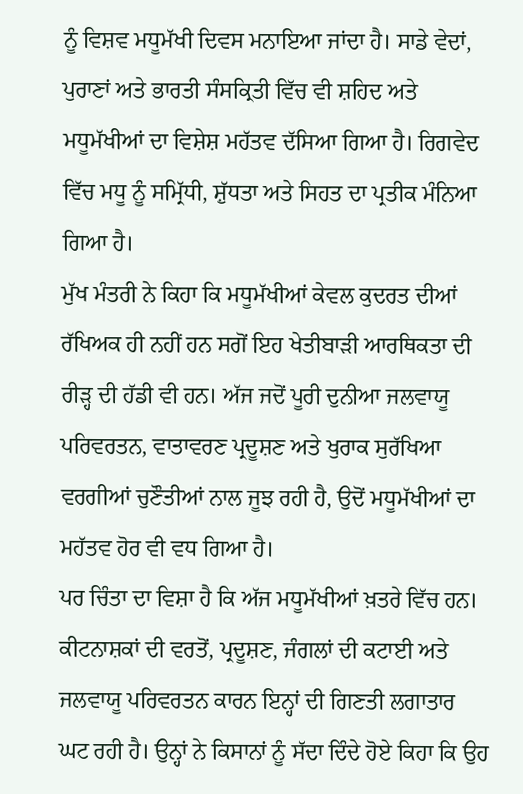ਨੂੰ ਵਿਸ਼ਵ ਮਧੂਮੱਖੀ ਦਿਵਸ ਮਨਾਇਆ ਜਾਂਦਾ ਹੈ। ਸਾਡੇ ਵੇਦਾਂ, ਪੁਰਾਣਾਂ ਅਤੇ ਭਾਰਤੀ ਸੰਸਕ੍ਰਿਤੀ ਵਿੱਚ ਵੀ ਸ਼ਹਿਦ ਅਤੇ ਮਧੂਮੱਖੀਆਂ ਦਾ ਵਿਸ਼ੇਸ਼ ਮਹੱਤਵ ਦੱਸਿਆ ਗਿਆ ਹੈ। ਰਿਗਵੇਦ ਵਿੱਚ ਮਧੂ ਨੂੰ ਸਮ੍ਰਿੱਧੀ, ਸ਼ੁੱਧਤਾ ਅਤੇ ਸਿਹਤ ਦਾ ਪ੍ਰਤੀਕ ਮੰਨਿਆ ਗਿਆ ਹੈ।
ਮੁੱਖ ਮੰਤਰੀ ਨੇ ਕਿਹਾ ਕਿ ਮਧੂਮੱਖੀਆਂ ਕੇਵਲ ਕੁਦਰਤ ਦੀਆਂ ਰੱਖਿਅਕ ਹੀ ਨਹੀਂ ਹਨ ਸਗੋਂ ਇਹ ਖੇਤੀਬਾੜੀ ਆਰਥਿਕਤਾ ਦੀ ਰੀੜ੍ਹ ਦੀ ਹੱਡੀ ਵੀ ਹਨ। ਅੱਜ ਜਦੋਂ ਪੂਰੀ ਦੁਨੀਆ ਜਲਵਾਯੂ ਪਰਿਵਰਤਨ, ਵਾਤਾਵਰਣ ਪ੍ਰਦੂਸ਼ਣ ਅਤੇ ਖੁਰਾਕ ਸੁਰੱਖਿਆ ਵਰਗੀਆਂ ਚੁਣੌਤੀਆਂ ਨਾਲ ਜੂਝ ਰਹੀ ਹੈ, ਉਦੋਂ ਮਧੂਮੱਖੀਆਂ ਦਾ ਮਹੱਤਵ ਹੋਰ ਵੀ ਵਧ ਗਿਆ ਹੈ।
ਪਰ ਚਿੰਤਾ ਦਾ ਵਿਸ਼ਾ ਹੈ ਕਿ ਅੱਜ ਮਧੂਮੱਖੀਆਂ ਖ਼ਤਰੇ ਵਿੱਚ ਹਨ। ਕੀਟਨਾਸ਼ਕਾਂ ਦੀ ਵਰਤੋਂ, ਪ੍ਰਦੂਸ਼ਣ, ਜੰਗਲਾਂ ਦੀ ਕਟਾਈ ਅਤੇ ਜਲਵਾਯੂ ਪਰਿਵਰਤਨ ਕਾਰਨ ਇਨ੍ਹਾਂ ਦੀ ਗਿਣਤੀ ਲਗਾਤਾਰ ਘਟ ਰਹੀ ਹੈ। ਉਨ੍ਹਾਂ ਨੇ ਕਿਸਾਨਾਂ ਨੂੰ ਸੱਦਾ ਦਿੰਦੇ ਹੋਏ ਕਿਹਾ ਕਿ ਉਹ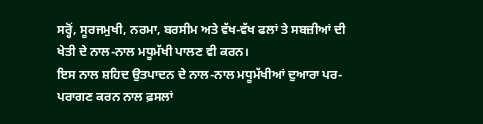ਸਰ੍ਹੋਂ, ਸੂਰਜਮੁਖੀ, ਨਰਮਾ, ਬਰਸੀਮ ਅਤੇ ਵੱਖ-ਵੱਖ ਫਲਾਂ ਤੇ ਸਬਜ਼ੀਆਂ ਦੀ ਖੇਤੀ ਦੇ ਨਾਲ-ਨਾਲ ਮਧੂਮੱਖੀ ਪਾਲਣ ਵੀ ਕਰਨ।
ਇਸ ਨਾਲ ਸ਼ਹਿਦ ਉਤਪਾਦਨ ਦੇ ਨਾਲ-ਨਾਲ ਮਧੂਮੱਖੀਆਂ ਦੁਆਰਾ ਪਰ-ਪਰਾਗਣ ਕਰਨ ਨਾਲ ਫ਼ਸਲਾਂ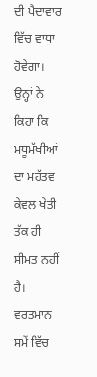ਦੀ ਪੈਦਾਵਾਰ ਵਿੱਚ ਵਾਧਾ ਹੋਵੇਗਾ। ਉਨ੍ਹਾਂ ਨੇ ਕਿਹਾ ਕਿ ਮਧੂਮੱਖੀਆਂ ਦਾ ਮਹੱਤਵ ਕੇਵਲ ਖੇਤੀ ਤੱਕ ਹੀ ਸੀਮਤ ਨਹੀਂ ਹੈ। ਵਰਤਮਾਨ ਸਮੇਂ ਵਿੱਚ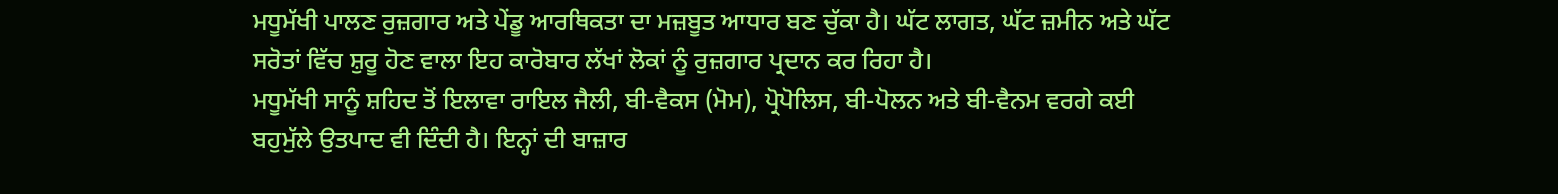ਮਧੂਮੱਖੀ ਪਾਲਣ ਰੁਜ਼ਗਾਰ ਅਤੇ ਪੇਂਡੂ ਆਰਥਿਕਤਾ ਦਾ ਮਜ਼ਬੂਤ ਆਧਾਰ ਬਣ ਚੁੱਕਾ ਹੈ। ਘੱਟ ਲਾਗਤ, ਘੱਟ ਜ਼ਮੀਨ ਅਤੇ ਘੱਟ ਸਰੋਤਾਂ ਵਿੱਚ ਸ਼ੁਰੂ ਹੋਣ ਵਾਲਾ ਇਹ ਕਾਰੋਬਾਰ ਲੱਖਾਂ ਲੋਕਾਂ ਨੂੰ ਰੁਜ਼ਗਾਰ ਪ੍ਰਦਾਨ ਕਰ ਰਿਹਾ ਹੈ।
ਮਧੂਮੱਖੀ ਸਾਨੂੰ ਸ਼ਹਿਦ ਤੋਂ ਇਲਾਵਾ ਰਾਇਲ ਜੈਲੀ, ਬੀ-ਵੈਕਸ (ਮੋਮ), ਪ੍ਰੋਪੋਲਿਸ, ਬੀ-ਪੋਲਨ ਅਤੇ ਬੀ-ਵੈਨਮ ਵਰਗੇ ਕਈ ਬਹੁਮੁੱਲੇ ਉਤਪਾਦ ਵੀ ਦਿੰਦੀ ਹੈ। ਇਨ੍ਹਾਂ ਦੀ ਬਾਜ਼ਾਰ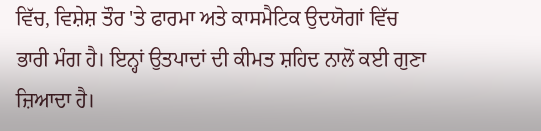ਵਿੱਚ, ਵਿਸ਼ੇਸ਼ ਤੌਰ 'ਤੇ ਫਾਰਮਾ ਅਤੇ ਕਾਸਮੈਟਿਕ ਉਦਯੋਗਾਂ ਵਿੱਚ ਭਾਰੀ ਮੰਗ ਹੈ। ਇਨ੍ਹਾਂ ਉਤਪਾਦਾਂ ਦੀ ਕੀਮਤ ਸ਼ਹਿਦ ਨਾਲੋਂ ਕਈ ਗੁਣਾ ਜ਼ਿਆਦਾ ਹੈ।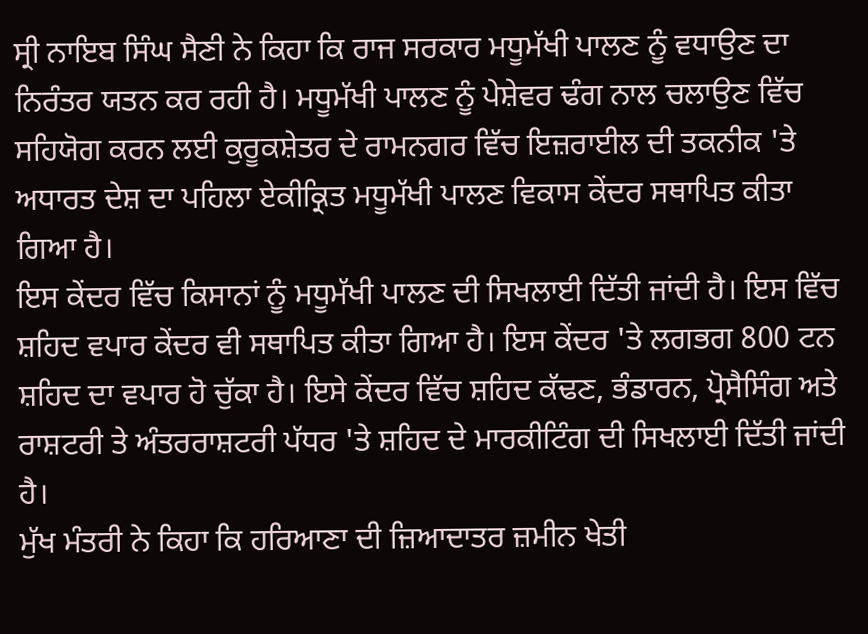ਸ੍ਰੀ ਨਾਇਬ ਸਿੰਘ ਸੈਣੀ ਨੇ ਕਿਹਾ ਕਿ ਰਾਜ ਸਰਕਾਰ ਮਧੂਮੱਖੀ ਪਾਲਣ ਨੂੰ ਵਧਾਉਣ ਦਾ ਨਿਰੰਤਰ ਯਤਨ ਕਰ ਰਹੀ ਹੈ। ਮਧੂਮੱਖੀ ਪਾਲਣ ਨੂੰ ਪੇਸ਼ੇਵਰ ਢੰਗ ਨਾਲ ਚਲਾਉਣ ਵਿੱਚ ਸਹਿਯੋਗ ਕਰਨ ਲਈ ਕੁਰੂਕਸ਼ੇਤਰ ਦੇ ਰਾਮਨਗਰ ਵਿੱਚ ਇਜ਼ਰਾਈਲ ਦੀ ਤਕਨੀਕ 'ਤੇ ਅਧਾਰਤ ਦੇਸ਼ ਦਾ ਪਹਿਲਾ ਏਕੀਕ੍ਰਿਤ ਮਧੂਮੱਖੀ ਪਾਲਣ ਵਿਕਾਸ ਕੇਂਦਰ ਸਥਾਪਿਤ ਕੀਤਾ ਗਿਆ ਹੈ।
ਇਸ ਕੇਂਦਰ ਵਿੱਚ ਕਿਸਾਨਾਂ ਨੂੰ ਮਧੂਮੱਖੀ ਪਾਲਣ ਦੀ ਸਿਖਲਾਈ ਦਿੱਤੀ ਜਾਂਦੀ ਹੈ। ਇਸ ਵਿੱਚ ਸ਼ਹਿਦ ਵਪਾਰ ਕੇਂਦਰ ਵੀ ਸਥਾਪਿਤ ਕੀਤਾ ਗਿਆ ਹੈ। ਇਸ ਕੇਂਦਰ 'ਤੇ ਲਗਭਗ 800 ਟਨ ਸ਼ਹਿਦ ਦਾ ਵਪਾਰ ਹੋ ਚੁੱਕਾ ਹੈ। ਇਸੇ ਕੇਂਦਰ ਵਿੱਚ ਸ਼ਹਿਦ ਕੱਢਣ, ਭੰਡਾਰਨ, ਪ੍ਰੋਸੈਸਿੰਗ ਅਤੇ ਰਾਸ਼ਟਰੀ ਤੇ ਅੰਤਰਰਾਸ਼ਟਰੀ ਪੱਧਰ 'ਤੇ ਸ਼ਹਿਦ ਦੇ ਮਾਰਕੀਟਿੰਗ ਦੀ ਸਿਖਲਾਈ ਦਿੱਤੀ ਜਾਂਦੀ ਹੈ।
ਮੁੱਖ ਮੰਤਰੀ ਨੇ ਕਿਹਾ ਕਿ ਹਰਿਆਣਾ ਦੀ ਜ਼ਿਆਦਾਤਰ ਜ਼ਮੀਨ ਖੇਤੀ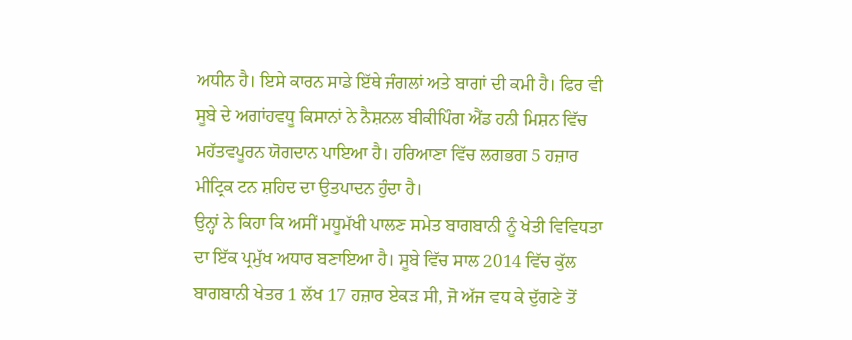ਅਧੀਨ ਹੈ। ਇਸੇ ਕਾਰਨ ਸਾਡੇ ਇੱਥੇ ਜੰਗਲਾਂ ਅਤੇ ਬਾਗਾਂ ਦੀ ਕਮੀ ਹੈ। ਫਿਰ ਵੀ ਸੂਬੇ ਦੇ ਅਗਾਂਹਵਧੂ ਕਿਸਾਨਾਂ ਨੇ ਨੈਸ਼ਨਲ ਬੀਕੀਪਿੰਗ ਐਂਡ ਹਨੀ ਮਿਸ਼ਨ ਵਿੱਚ ਮਹੱਤਵਪੂਰਨ ਯੋਗਦਾਨ ਪਾਇਆ ਹੈ। ਹਰਿਆਣਾ ਵਿੱਚ ਲਗਭਗ 5 ਹਜ਼ਾਰ ਮੀਟ੍ਰਿਕ ਟਨ ਸ਼ਹਿਦ ਦਾ ਉਤਪਾਦਨ ਹੁੰਦਾ ਹੈ।
ਉਨ੍ਹਾਂ ਨੇ ਕਿਹਾ ਕਿ ਅਸੀਂ ਮਧੂਮੱਖੀ ਪਾਲਣ ਸਮੇਤ ਬਾਗਬਾਨੀ ਨੂੰ ਖੇਤੀ ਵਿਵਿਧਤਾ ਦਾ ਇੱਕ ਪ੍ਰਮੁੱਖ ਅਧਾਰ ਬਣਾਇਆ ਹੈ। ਸੂਬੇ ਵਿੱਚ ਸਾਲ 2014 ਵਿੱਚ ਕੁੱਲ ਬਾਗਬਾਨੀ ਖੇਤਰ 1 ਲੱਖ 17 ਹਜ਼ਾਰ ਏਕੜ ਸੀ, ਜੋ ਅੱਜ ਵਧ ਕੇ ਦੁੱਗਣੇ ਤੋਂ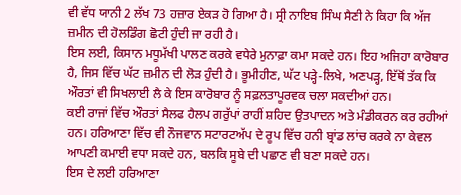ਵੀ ਵੱਧ ਯਾਨੀ 2 ਲੱਖ 73 ਹਜ਼ਾਰ ਏਕੜ ਹੋ ਗਿਆ ਹੈ। ਸ੍ਰੀ ਨਾਇਬ ਸਿੰਘ ਸੈਣੀ ਨੇ ਕਿਹਾ ਕਿ ਅੱਜ ਜ਼ਮੀਨ ਦੀ ਹੋਲਡਿੰਗ ਛੋਟੀ ਹੁੰਦੀ ਜਾ ਰਹੀ ਹੈ।
ਇਸ ਲਈ, ਕਿਸਾਨ ਮਧੂਮੱਖੀ ਪਾਲਣ ਕਰਕੇ ਵਧੇਰੇ ਮੁਨਾਫ਼ਾ ਕਮਾ ਸਕਦੇ ਹਨ। ਇਹ ਅਜਿਹਾ ਕਾਰੋਬਾਰ ਹੈ, ਜਿਸ ਵਿੱਚ ਘੱਟ ਜ਼ਮੀਨ ਦੀ ਲੋੜ ਹੁੰਦੀ ਹੈ। ਭੂਮੀਹੀਣ, ਘੱਟ ਪੜ੍ਹੇ-ਲਿਖੇ, ਅਣਪੜ੍ਹ, ਇੱਥੋਂ ਤੱਕ ਕਿ ਔਰਤਾਂ ਵੀ ਸਿਖਲਾਈ ਲੈ ਕੇ ਇਸ ਕਾਰੋਬਾਰ ਨੂੰ ਸਫ਼ਲਤਾਪੂਰਵਕ ਚਲਾ ਸਕਦੀਆਂ ਹਨ।
ਕਈ ਰਾਜਾਂ ਵਿੱਚ ਔਰਤਾਂ ਸੈਲਫ ਹੈਲਪ ਗਰੁੱਪਾਂ ਰਾਹੀਂ ਸ਼ਹਿਦ ਉਤਪਾਦਨ ਅਤੇ ਮੰਡੀਕਰਨ ਕਰ ਰਹੀਆਂ ਹਨ। ਹਰਿਆਣਾ ਵਿੱਚ ਵੀ ਨੌਜਵਾਨ ਸਟਾਰਟਅੱਪ ਦੇ ਰੂਪ ਵਿੱਚ ਹਨੀ ਬ੍ਰਾਂਡ ਲਾਂਚ ਕਰਕੇ ਨਾ ਕੇਵਲ ਆਪਣੀ ਕਮਾਈ ਵਧਾ ਸਕਦੇ ਹਨ, ਬਲਕਿ ਸੂਬੇ ਦੀ ਪਛਾਣ ਵੀ ਬਣਾ ਸਕਦੇ ਹਨ।
ਇਸ ਦੇ ਲਈ ਹਰਿਆਣਾ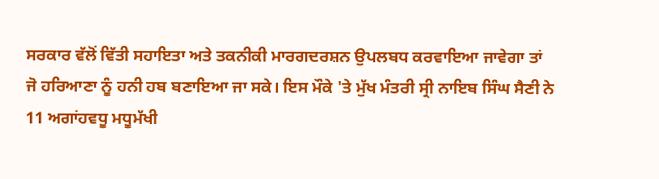ਸਰਕਾਰ ਵੱਲੋਂ ਵਿੱਤੀ ਸਹਾਇਤਾ ਅਤੇ ਤਕਨੀਕੀ ਮਾਰਗਦਰਸ਼ਨ ਉਪਲਬਧ ਕਰਵਾਇਆ ਜਾਵੇਗਾ ਤਾਂ ਜੋ ਹਰਿਆਣਾ ਨੂੰ ਹਨੀ ਹਬ ਬਣਾਇਆ ਜਾ ਸਕੇ। ਇਸ ਮੌਕੇ 'ਤੇ ਮੁੱਖ ਮੰਤਰੀ ਸ੍ਰੀ ਨਾਇਬ ਸਿੰਘ ਸੈਣੀ ਨੇ 11 ਅਗਾਂਹਵਧੂ ਮਧੂਮੱਖੀ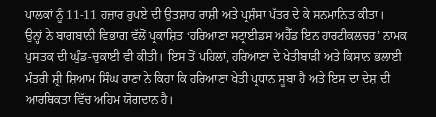ਪਾਲਕਾਂ ਨੂੰ 11-11 ਹਜ਼ਾਰ ਰੁਪਏ ਦੀ ਉਤਸ਼ਾਹ ਰਾਸ਼ੀ ਅਤੇ ਪ੍ਰਸ਼ੰਸਾ ਪੱਤਰ ਦੇ ਕੇ ਸਨਮਾਨਿਤ ਕੀਤਾ।
ਉਨ੍ਹਾਂ ਨੇ ਬਾਗਬਾਨੀ ਵਿਭਾਗ ਵੱਲੋਂ ਪ੍ਰਕਾਸ਼ਿਤ ‘ਹਰਿਆਣਾ ਸਟ੍ਰਾਈਡਸ ਅਹੈੱਡ ਇਨ ਹਾਰਟੀਕਲਚਰ’ ਨਾਮਕ ਪੁਸਤਕ ਦੀ ਘੁੰਡ-ਚੁਕਾਈ ਵੀ ਕੀਤੀ। ਇਸ ਤੋਂ ਪਹਿਲਾਂ, ਹਰਿਆਣਾ ਦੇ ਖੇਤੀਬਾੜੀ ਅਤੇ ਕਿਸਾਨ ਭਲਾਈ ਮੰਤਰੀ ਸ਼੍ਰੀ ਸ਼ਿਆਮ ਸਿੰਘ ਰਾਣਾ ਨੇ ਕਿਹਾ ਕਿ ਹਰਿਆਣਾ ਖੇਤੀ ਪ੍ਰਧਾਨ ਸੂਬਾ ਹੈ ਅਤੇ ਇਸ ਦਾ ਦੇਸ਼ ਦੀ ਆਰਥਿਕਤਾ ਵਿੱਚ ਅਹਿਮ ਯੋਗਦਾਨ ਹੈ।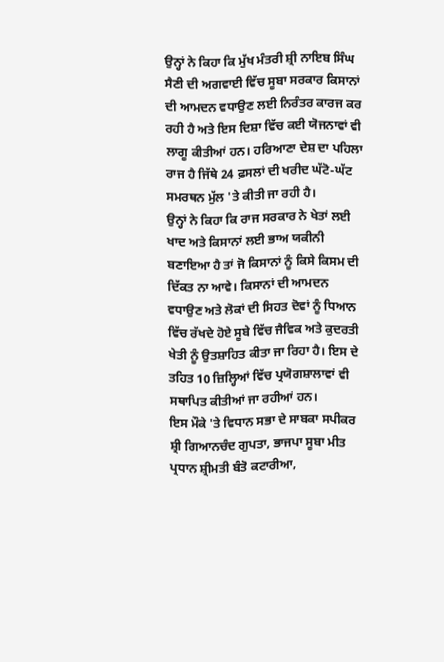ਉਨ੍ਹਾਂ ਨੇ ਕਿਹਾ ਕਿ ਮੁੱਖ ਮੰਤਰੀ ਸ਼੍ਰੀ ਨਾਇਬ ਸਿੰਘ ਸੈਣੀ ਦੀ ਅਗਵਾਈ ਵਿੱਚ ਸੂਬਾ ਸਰਕਾਰ ਕਿਸਾਨਾਂ ਦੀ ਆਮਦਨ ਵਧਾਉਣ ਲਈ ਨਿਰੰਤਰ ਕਾਰਜ ਕਰ ਰਹੀ ਹੈ ਅਤੇ ਇਸ ਦਿਸ਼ਾ ਵਿੱਚ ਕਈ ਯੋਜਨਾਵਾਂ ਵੀ ਲਾਗੂ ਕੀਤੀਆਂ ਹਨ। ਹਰਿਆਣਾ ਦੇਸ਼ ਦਾ ਪਹਿਲਾ ਰਾਜ ਹੈ ਜਿੱਥੇ 24 ਫ਼ਸਲਾਂ ਦੀ ਖਰੀਦ ਘੱਟੋ-ਘੱਟ ਸਮਰਥਨ ਮੁੱਲ 'ਤੇ ਕੀਤੀ ਜਾ ਰਹੀ ਹੈ।
ਉਨ੍ਹਾਂ ਨੇ ਕਿਹਾ ਕਿ ਰਾਜ ਸਰਕਾਰ ਨੇ ਖੇਤਾਂ ਲਈ ਖਾਦ ਅਤੇ ਕਿਸਾਨਾਂ ਲਈ ਭਾਅ ਯਕੀਨੀ ਬਣਾਇਆ ਹੈ ਤਾਂ ਜੋ ਕਿਸਾਨਾਂ ਨੂੰ ਕਿਸੇ ਕਿਸਮ ਦੀ ਦਿੱਕਤ ਨਾ ਆਵੇ। ਕਿਸਾਨਾਂ ਦੀ ਆਮਦਨ ਵਧਾਉਣ ਅਤੇ ਲੋਕਾਂ ਦੀ ਸਿਹਤ ਦੋਵਾਂ ਨੂੰ ਧਿਆਨ ਵਿੱਚ ਰੱਖਦੇ ਹੋਏ ਸੂਬੇ ਵਿੱਚ ਜੈਵਿਕ ਅਤੇ ਕੁਦਰਤੀ ਖੇਤੀ ਨੂੰ ਉਤਸ਼ਾਹਿਤ ਕੀਤਾ ਜਾ ਰਿਹਾ ਹੈ। ਇਸ ਦੇ ਤਹਿਤ 10 ਜ਼ਿਲ੍ਹਿਆਂ ਵਿੱਚ ਪ੍ਰਯੋਗਸ਼ਾਲਾਵਾਂ ਵੀ ਸਥਾਪਿਤ ਕੀਤੀਆਂ ਜਾ ਰਹੀਆਂ ਹਨ।
ਇਸ ਮੌਕੇ 'ਤੇ ਵਿਧਾਨ ਸਭਾ ਦੇ ਸਾਬਕਾ ਸਪੀਕਰ ਸ਼੍ਰੀ ਗਿਆਨਚੰਦ ਗੁਪਤਾ, ਭਾਜਪਾ ਸੂਬਾ ਮੀਤ ਪ੍ਰਧਾਨ ਸ਼੍ਰੀਮਤੀ ਬੰਤੋ ਕਟਾਰੀਆ,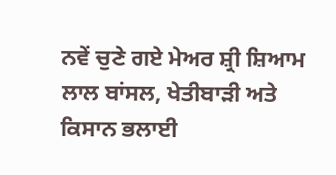ਨਵੇਂ ਚੁਣੇ ਗਏ ਮੇਅਰ ਸ਼੍ਰੀ ਸ਼ਿਆਮ ਲਾਲ ਬਾਂਸਲ, ਖੇਤੀਬਾੜੀ ਅਤੇ ਕਿਸਾਨ ਭਲਾਈ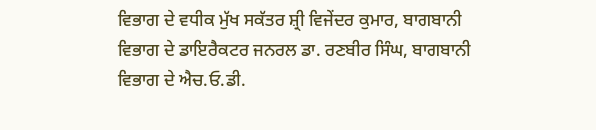ਵਿਭਾਗ ਦੇ ਵਧੀਕ ਮੁੱਖ ਸਕੱਤਰ ਸ਼੍ਰੀ ਵਿਜੇਂਦਰ ਕੁਮਾਰ, ਬਾਗਬਾਨੀ ਵਿਭਾਗ ਦੇ ਡਾਇਰੈਕਟਰ ਜਨਰਲ ਡਾ. ਰਣਬੀਰ ਸਿੰਘ, ਬਾਗਬਾਨੀ ਵਿਭਾਗ ਦੇ ਐਚ.ਓ.ਡੀ.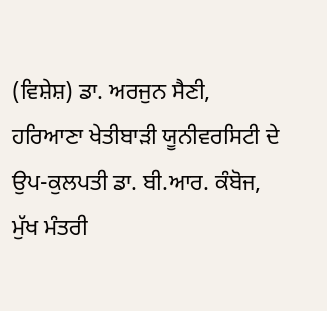(ਵਿਸ਼ੇਸ਼) ਡਾ. ਅਰਜੁਨ ਸੈਣੀ, ਹਰਿਆਣਾ ਖੇਤੀਬਾੜੀ ਯੂਨੀਵਰਸਿਟੀ ਦੇ ਉਪ-ਕੁਲਪਤੀ ਡਾ. ਬੀ.ਆਰ. ਕੰਬੋਜ, ਮੁੱਖ ਮੰਤਰੀ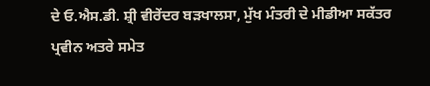ਦੇ ਓ.ਐਸ.ਡੀ. ਸ਼੍ਰੀ ਵੀਰੇਂਦਰ ਬੜਖਾਲਸਾ, ਮੁੱਖ ਮੰਤਰੀ ਦੇ ਮੀਡੀਆ ਸਕੱਤਰ ਪ੍ਰਵੀਨ ਅਤਰੇ ਸਮੇਤ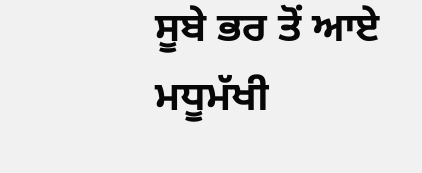ਸੂਬੇ ਭਰ ਤੋਂ ਆਏ ਮਧੂਮੱਖੀ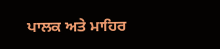ਪਾਲਕ ਅਤੇ ਮਾਹਿਰ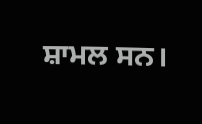ਸ਼ਾਮਲ ਸਨ।